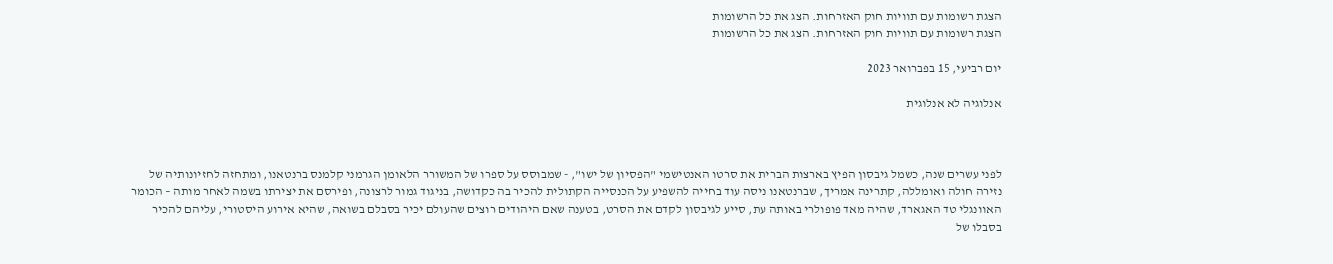הצגת רשומות עם תוויות חוק האזרחות. הצג את כל הרשומות
הצגת רשומות עם תוויות חוק האזרחות. הצג את כל הרשומות

יום רביעי, 15 בפברואר 2023

אנלוגיה לא אנלוגית



לפני עשרים שנה, כשמל גיבסון הפיץ בארצות הברית את סרטו האנטישמי "הפסיון של ישו", - שמבוסס על ספרו של המשורר הלאומן הגרמני קלמנס ברנטאנו, ומתחזה לחזיונותיה של נזירה חולה ואומללה, קתרינה אמריך, שברנטאנו ניסה עוד בחייה להשפיע על הכנסייה הקתולית להכיר בה כקדושה, בניגוד גמור לרצונה, ופירסם את יצירתו בשמה לאחר מותה – הכומר האוונגלי טד האגארד, שהיה מאד פופולרי באותה עת, סייע לגיבסון לקדם את הסרט, בטענה שאם היהודים רוצים שהעולם יכיר בסבלם בשואה, שהיא אירוע היסטורי, עליהם להכיר בסבלו של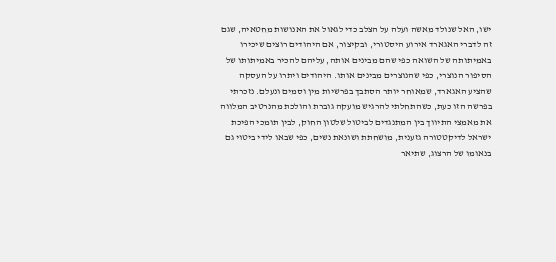ישו, האל שנולד מאשה ועלה על הצלב כדי לגאול את האנושות מחטאיה, שגם זה לדברי האגארד אירוע היסטורי, ובקיצור, אם היהודים רוצים שיכירו באמיתותה של השואה כפי שהם מבינים אותה, עליהם להכיר באמיתותו של הסיפור הנוצרי, כפי שהנוצרים מבינים אותו. היהודים ויתרו על העסקה שהציע האגארד, שמאוחר יותר הסתבך בפרשיות מין וסמים ונעלם. נזכרתי בפרשה הזו כעת, כשהתחלתי להרגיש מועקה גוברת והולכת מהנרטיב המלווה את מאמצי התיווך בין המתנגדים לביטול שלטון החוק, לבין תומכי הפיכת ישראל לדיקטטורה גזענית, מושחתת ושונאת נשים, כפי שבאו לידי ביטוי גם בנאומו של הרצוג, שתיאר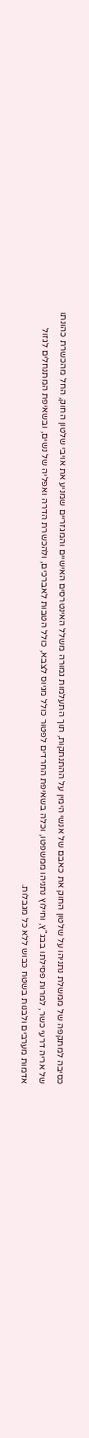כסיבה למתקפה של ממשלת נתניהו על שלטון החוק את כאבם של אנשי הימין על ההתנתקות, תוך התעלמות גמורה משלל האינטרסים האישיים והמגזריים שמניע את אויבי שלטון החוק, החל מהכשרת כהונתו של אריה דרעי כשר, למרות פסילתו בבג"ץ, וחילוץ נתניהו ממשפטו, וכלה בשאיפת החרדים לפטור כולל מגיוס לצבא, כולל הטבות לאברכים, ולהכשרת הדרה ואפליה של נשים, ובשאיפת המתנחלים לגזול אדמות מערבים ולבנות בשטח כבוש ללא כל מגבלות.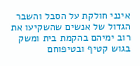אינני חולקת על הסבל והשבר הגדול של אנשים שהשקיעו את רוב ימיהם בהקמת בית ומשק בגוש קטיף ובטיפוחם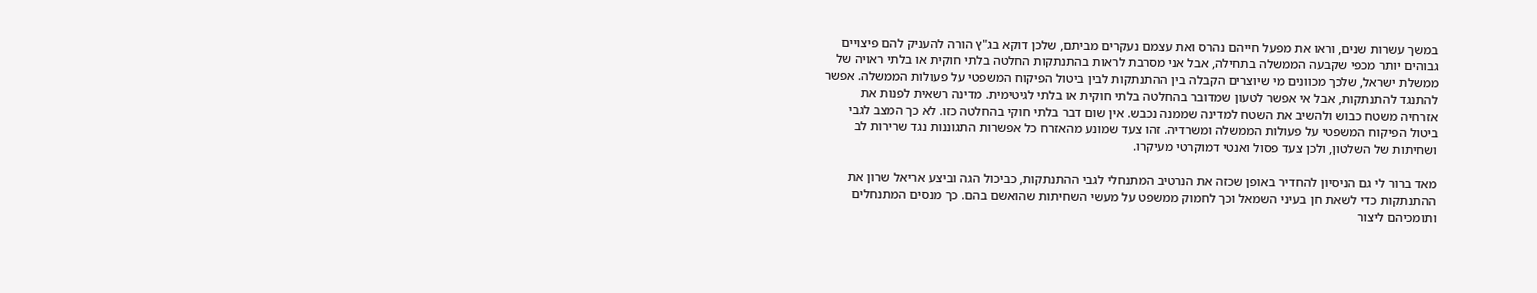במשך עשרות שנים, וראו את מפעל חייהם נהרס ואת עצמם נעקרים מביתם, שלכן דוקא בג"ץ הורה להעניק להם פיצויים גבוהים יותר מכפי שקבעה הממשלה בתחילה, אבל אני מסרבת לראות בהתנתקות החלטה בלתי חוקית או בלתי ראויה של ממשלת ישראל, שלכך מכוונים מי שיוצרים הקבלה בין ההתנתקות לבין ביטול הפיקוח המשפטי על פעולות הממשלה. אפשר להתנגד להתנתקות, אבל אי אפשר לטעון שמדובר בהחלטה בלתי חוקית או בלתי לגיטימית. מדינה רשאית לפנות את אזרחיה משטח כבוש ולהשיב את השטח למדינה שממנה נכבש. אין שום דבר בלתי חוקי בהחלטה כזו. לא כך המצב לגבי ביטול הפיקוח המשפטי על פעולות הממשלה ומשרדיה. זהו צעד שמונע מהאזרח כל אפשרות התגוננות נגד שרירות לב ושחיתות של השלטון, ולכן צעד פסול ואנטי דמוקרטי מעיקרו.

מאד ברור לי גם הניסיון להחדיר באופן שכזה את הנרטיב המתנחלי לגבי ההתנתקות, כביכול הגה וביצע אריאל שרון את ההתנתקות כדי לשאת חן בעיני השמאל וכך לחמוק ממשפט על מעשי השחיתות שהואשם בהם. כך מנסים המתנחלים ותומכיהם ליצור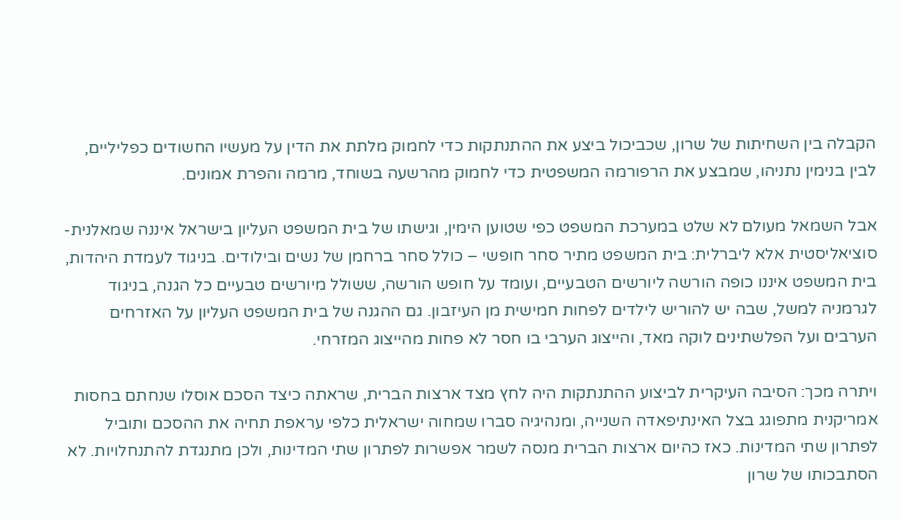הקבלה בין השחיתות של שרון, שכביכול ביצע את ההתנתקות כדי לחמוק מלתת את הדין על מעשיו החשודים כפליליים, לבין בנימין נתניהו, שמבצע את הרפורמה המשפטית כדי לחמוק מהרשעה בשוחד, מרמה והפרת אמונים.

אבל השמאל מעולם לא שלט במערכת המשפט כפי שטוען הימין, וגישתו של בית המשפט העליון בישראל איננה שמאלנית-סוציאליסטית אלא ליברלית: בית המשפט מתיר סחר חופשי – כולל סחר ברחמן של נשים ובילודים. בניגוד לעמדת היהדות, בית המשפט איננו כופה הורשה ליורשים הטבעיים, ועומד על חופש הורשה, ששולל מיורשים טבעיים כל הגנה, בניגוד לגרמניה למשל, שבה יש להוריש לילדים לפחות חמישית מן העיזבון. גם ההגנה של בית המשפט העליון על האזרחים הערבים ועל הפלשתינים לוקה מאד, והייצוג הערבי בו חסר לא פחות מהייצוג המזרחי.

ויתרה מכך: הסיבה העיקרית לביצוע ההתנתקות היה לחץ מצד ארצות הברית, שראתה כיצד הסכם אוסלו שנחתם בחסות אמריקנית מתפוגג בצל האינתיפאדה השנייה, ומנהיגיה סברו שמחוה ישראלית כלפי עראפת תחיה את ההסכם ותוביל לפתרון שתי המדינות. כאז כהיום ארצות הברית מנסה לשמר אפשרות לפתרון שתי המדינות, ולכן מתנגדת להתנחלויות. לא הסתבכותו של שרון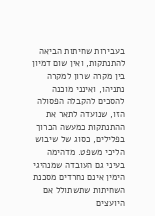בעבירות שחיתות הביאה להתנתקות, ואין שום דמיון בין מקרה שרון למקרה נתניהו, ואינני מוכנה להסכים להקבלה הפסולה הזו, שנועדה לתאר את ההתנתקות כמעשה הכרוך בפלילים, כסוג של שיבוש הליכי משפט. מדהימה בעיני גם העובדה שמנהיגי הימין אינם נחרדים מסכנת השחיתות שתשתולל אם היועצים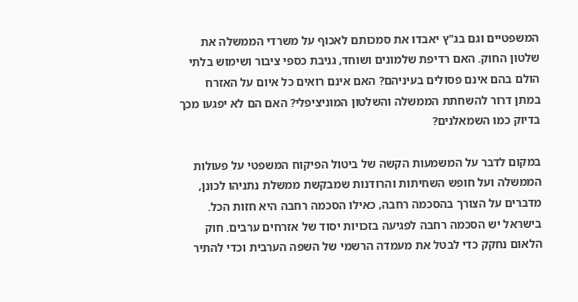המשפטיים וגם בג"ץ יאבדו את סמכותם לאכוף על משרדי הממשלה את שלטון החוק. האם רדיפת שלמונים ושוחד, גניבת כספי ציבור ושימוש בלתי הולם בהם אינם פסולים בעיניהם? האם אינם רואים כל איום על האזרח במתן דרור להשחתת הממשלה והשלטון המוניציפלי? האם הם לא יפגעו מכך בדיוק כמו השמאלנים?

במקום לדבר על המשמעות הקשה של ביטול הפיקוח המשפטי על פעולות הממשלה ועל חופש השחיתות והרודנות שמבקשת ממשלת נתניהו לכונן, מדברים על הצורך בהסכמה רחבה, כאילו הסכמה רחבה היא חזות הכל. בישראל יש הסכמה רחבה לפגיעה בזכויות יסוד של אזרחים ערבים. חוק הלאום נחקק כדי לבטל את מעמדה הרשמי של השפה הערבית וכדי להתיר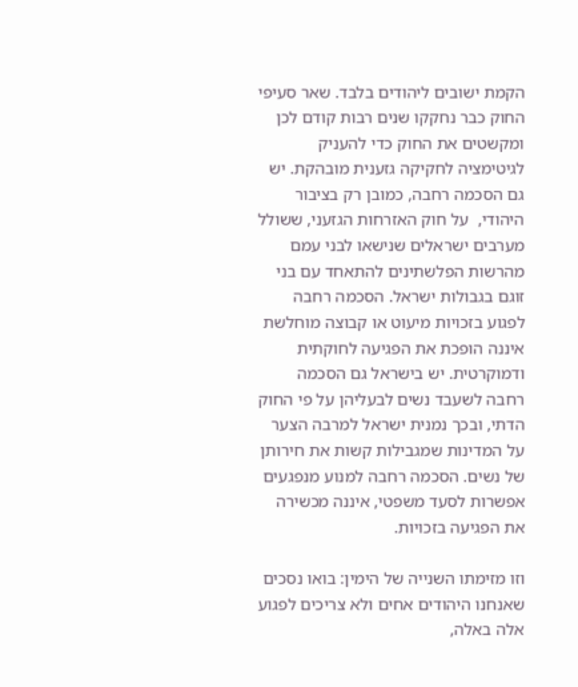הקמת ישובים ליהודים בלבד. שאר סעיפי החוק כבר נחקקו שנים רבות קודם לכן ומקשטים את החוק כדי להעניק לגיטימציה לחקיקה גזענית מובהקת. יש גם הסכמה רחבה, כמובן רק בציבור היהודי,  על חוק האזרחות הגזעני, ששולל מערבים ישראלים שנישאו לבני עמם מהרשות הפלשתינים להתאחד עם בני זוגם בגבולות ישראל. הסכמה רחבה לפגוע בזכויות מיעוט או קבוצה מוחלשת איננה הופכת את הפגיעה לחוקתית ודמוקרטית. יש בישראל גם הסכמה רחבה לשעבד נשים לבעליהן על פי החוק הדתי, ובכך נמנית ישראל למרבה הצער על המדינות שמגבילות קשות את חירותן של נשים. הסכמה רחבה למנוע מנפגעים אפשרות לסעד משפטי, איננה מכשירה את הפגיעה בזכויות.

וזו מזימתו השנייה של הימין: בואו נסכים שאנחנו היהודים אחים ולא צריכים לפגוע אלה באלה,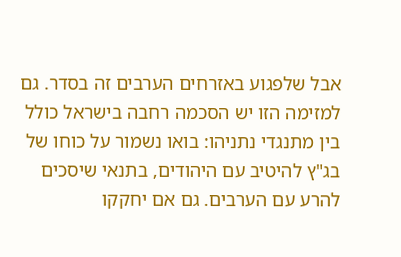אבל שלפגוע באזרחים הערבים זה בסדר. גם למזימה הזו יש הסכמה רחבה בישראל כולל בין מתנגדי נתניהו: בואו נשמור על כוחו של בג"ץ להיטיב עם היהודים, בתנאי שיסכים להרע עם הערבים. גם אם יחקקו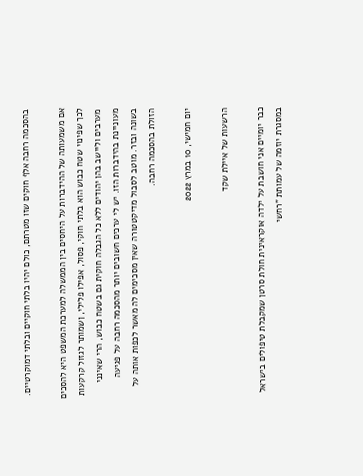בהסכמה רחבה אלף חוקים שזו מטרתם, כולם יהיו בלתי חוקיים ובלתי דמוקרטיים.

אם משמעותה של ההידברות על היחסים בין הממשלה למערכת המשפט היא להסכים לכך שפינוי שטח כבוש הוא בלתי חוקי, פסול, אפילו פלילי, ןשמותר לגזול קרקעות מערבים וליישב בהן יהודים ללא כל הגבלה חוקית גם בשטח כבוש, הרי שאינני מעוניינת בהידברות הזו. יש לי ערכים חשובים יותר מהסכמה רחבה על פגיעה בשונה ובזר. מוטב לסבול מדיקטטורה שאין מסכימים לה מאשר לכפות אותה על הזולת בהסכמה רחבה.

יום חמישי, 10 במרץ 2022

הרשעות של איילת שקד

כבר יומיים אני חושבת על ילדה אוקראינית חולת סרטן שמקבלת טיפולים בישראל במסגרת יוזמה של עמותת "רחשי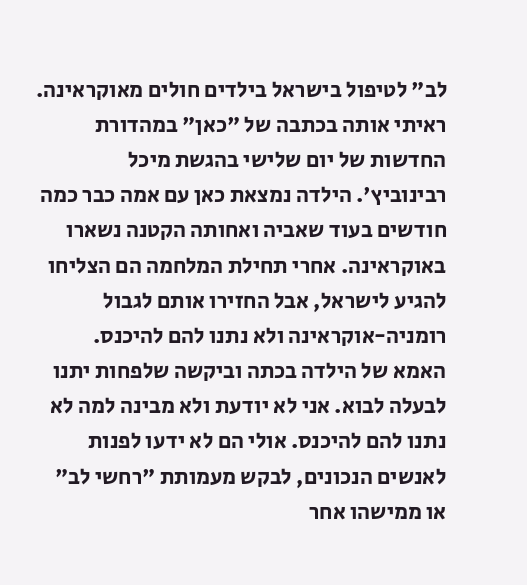לב" לטיפול בישראל בילדים חולים מאוקראינה. ראיתי אותה בכתבה של "כאן" במהדורת החדשות של יום שלישי בהגשת מיכל רבינוביץ'. הילדה נמצאת כאן עם אמה כבר כמה חודשים בעוד שאביה ואחותה הקטנה נשארו באוקראינה. אחרי תחילת המלחמה הם הצליחו להגיע לישראל, אבל החזירו אותם לגבול רומניה-אוקראינה ולא נתנו להם להיכנס. האמא של הילדה בכתה וביקשה שלפחות יתנו לבעלה לבוא. אני לא יודעת ולא מבינה למה לא נתנו להם להיכנס. אולי הם לא ידעו לפנות לאנשים הנכונים, לבקש מעמותת "רחשי לב" או ממישהו אחר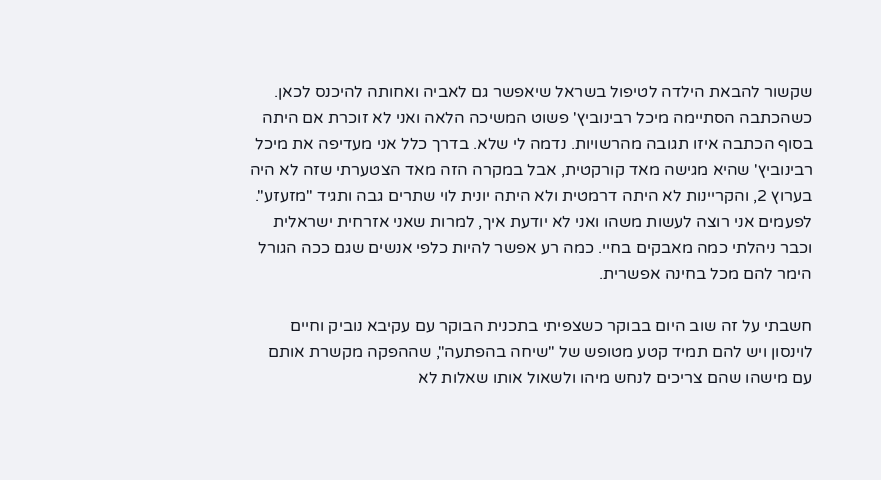שקשור להבאת הילדה לטיפול בשראל שיאפשר גם לאביה ואחותה להיכנס לכאן. כשהכתבה הסתיימה מיכל רבינוביץ' פשוט המשיכה הלאה ואני לא זוכרת אם היתה בסוף הכתבה איזו תגובה מהרשויות. נדמה לי שלא. בדרך כלל אני מעדיפה את מיכל רבינוביץ' שהיא מגישה מאד קורקטית, אבל במקרה הזה מאד הצטערתי שזה לא היה בערוץ 2, והקריינות לא היתה דרמטית ולא היתה יונית לוי שתרים גבה ותגיד "מזעזע". לפעמים אני רוצה לעשות משהו ואני לא יודעת איך, למרות שאני אזרחית ישראלית וכבר ניהלתי כמה מאבקים בחיי. כמה רע אפשר להיות כלפי אנשים שגם ככה הגורל הימר להם מכל בחינה אפשרית.

חשבתי על זה שוב היום בבוקר כשצפיתי בתכנית הבוקר עם עקיבא נוביק וחיים לוינסון ויש להם תמיד קטע מטופש של "שיחה בהפתעה", שההפקה מקשרת אותם עם מישהו שהם צריכים לנחש מיהו ולשאול אותו שאלות לא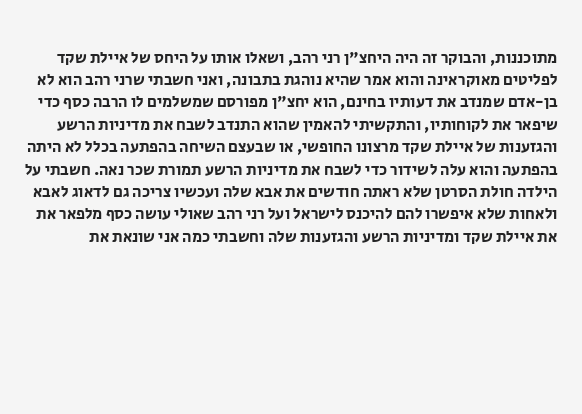מתוכננות, והבוקר זה היה היחצ"ן רני רהב, ושאלו אותו על היחס של איילת שקד לפליטים מאוקראינה והוא אמר שהיא נוהגת בתבונה, ואני חשבתי שרני רהב הוא לא בן-אדם שמנדב את דעותיו בחינם, הוא יחצ"ן מפורסם שמשלמים לו הרבה כסף כדי שיפאר את לקוחותיו, והתקשיתי להאמין שהוא התנדב לשבח את מדיניות הרשע והגזענות של איילת שקד מרצונו החופשי, או שבעצם השיחה בהפתעה בכלל לא היתה בהפתעה והוא עלה לשידור כדי לשבח את מדיניות הרשע תמורת שכר נאה. חשבתי על הילדה חולת הסרטן שלא ראתה חודשים את אבא שלה ועכשיו צריכה גם לדאוג לאבא ולאחות שלא איפשרו להם להיכנס לישראל ועל רני רהב שאולי עושה כסף מלפאר את את איילת שקד ומדיניות הרשע והגזענות שלה וחשבתי כמה אני שונאת את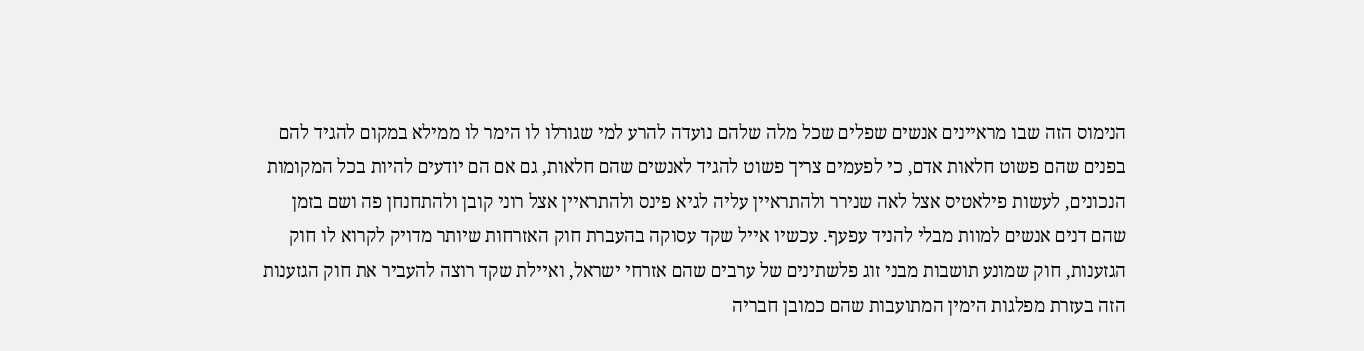הנימוס הזה שבו מראיינים אנשים שפלים שכל מלה שלהם נועדה להרע למי שגורלו לו הימר לו ממילא במקום להגיד להם בפנים שהם פשוט חלאות אדם, כי לפעמים צריך פשוט להגיד לאנשים שהם חלאות, גם אם הם יודעים להיות בכל המקומות הנכונים, לעשות פילאטיס אצל לאה שנירר ולהתראיין עליה לגיא פינס ולהתראיין אצל רוני קובן ולהתחנחן פה ושם בזמן שהם דנים אנשים למוות מבלי להניד עפעף. עכשיו אייל שקד עסוקה בהעברת חוק האזרחות שיותר מדויק לקרוא לו חוק הגזענות, חוק שמונע תושבות מבני זוג פלשתינים של ערבים שהם אזרחי ישראל, ואיילת שקד רוצה להעביר את חוק הגזענות הזה בעזרת מפלגות הימין המתועבות שהם כמובן חבריה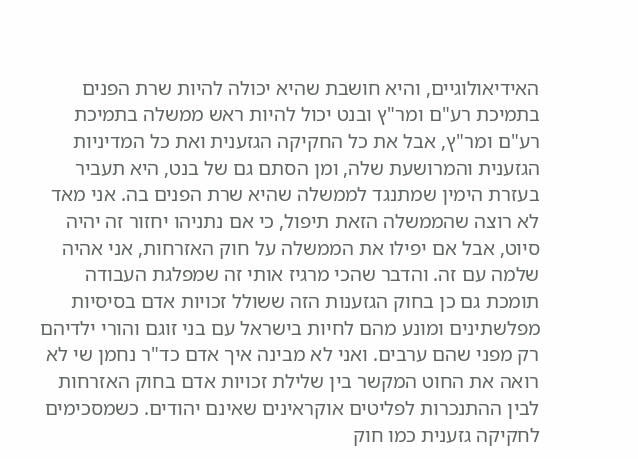האידיאולוגיים, והיא חושבת שהיא יכולה להיות שרת הפנים בתמיכת רע"ם ומר"ץ ובנט יכול להיות ראש ממשלה בתמיכת רע"ם ומר"ץ, אבל את כל החקיקה הגזענית ואת כל המדיניות הגזענית והמרושעת שלה, ומן הסתם גם של בנט, היא תעביר בעזרת הימין שמתנגד לממשלה שהיא שרת הפנים בה. אני מאד לא רוצה שהממשלה הזאת תיפול, כי אם נתניהו יחזור זה יהיה סיוט, אבל אם יפילו את הממשלה על חוק האזרחות, אני אהיה שלמה עם זה. והדבר שהכי מרגיז אותי זה שמפלגת העבודה תומכת גם כן בחוק הגזענות הזה ששולל זכויות אדם בסיסיות מפלשתינים ומונע מהם לחיות בישראל עם בני זוגם והורי ילדיהם רק מפני שהם ערבים. ואני לא מבינה איך אדם כד"ר נחמן שי לא רואה את החוט המקשר בין שלילת זכויות אדם בחוק האזרחות לבין ההתנכרות לפליטים אוקראינים שאינם יהודים. כשמסכימים לחקיקה גזענית כמו חוק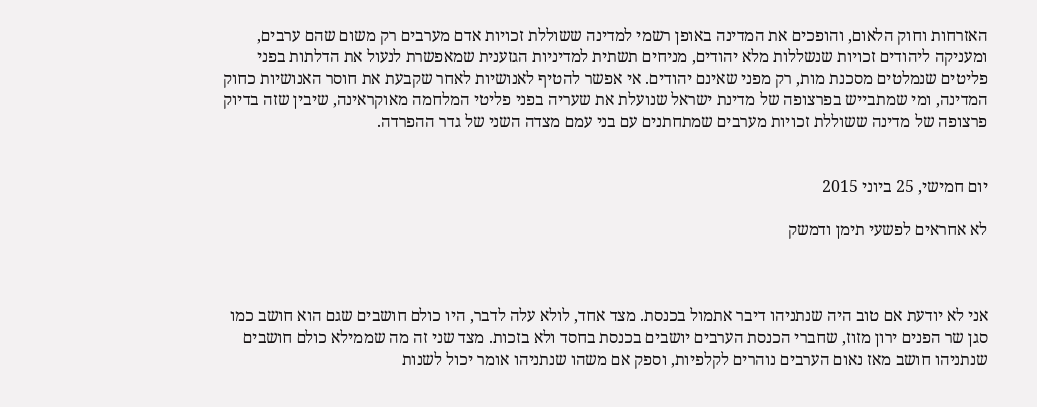האזרחות וחוק הלאום, והופכים את המדינה באופן רשמי למדינה ששוללת זכויות אדם מערבים רק משום שהם ערבים, ומעניקה ליהודים זכויות שנשללות מלא יהודים, מניחים תשתית למדיניות הגזענית שמאפשרת לנעול את הדלתות בפני פליטים שנמלטים מסכנת מות, רק מפני שאינם יהודים. אי אפשר להטיף לאנושיות לאחר שקבעת את חוסר האנושיות כחוק המדינה, ומי שמתבייש בפרצופה של מדינת ישראל שנועלת את שעריה בפני פליטי המלחמה מאוקראינה, שיבין שזה בדיוק פרצופה של מדינה ששוללת זכויות מערבים שמתחתנים עם בני עמם מצדה השני של גדר ההפרדה.


יום חמישי, 25 ביוני 2015

לא אחראים לפשעי תימן ודמשק



אני לא יודעת אם טוב היה שנתניהו דיבר אתמול בכנסת. מצד אחד, לולא עלה לדבר, היו כולם חושבים שגם הוא חושב כמו סגן שר הפנים ירון מזוז, שחברי הכנסת הערבים יושבים בכנסת בחסד ולא בזכות. מצד שני זה מה שממילא כולם חושבים שנתניהו חושב מאז נאום הערבים נוהרים לקלפיות, וספק אם משהו שנתניהו אומר יכול לשנות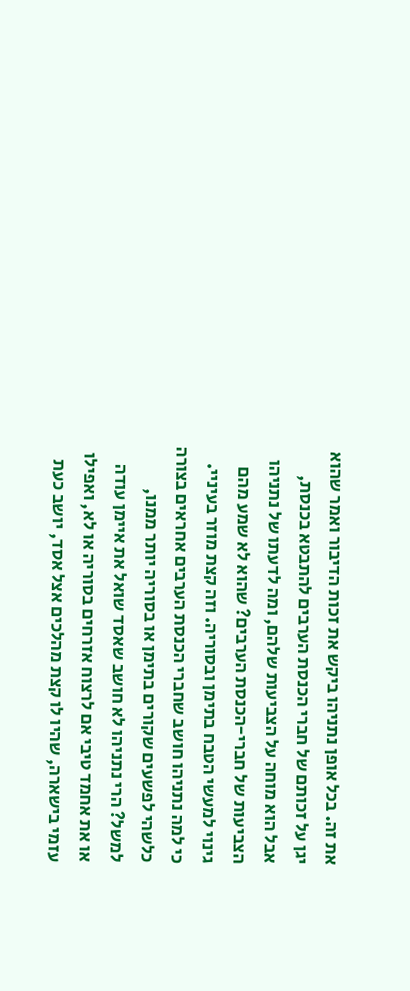את זה. בכל אופן נתניהו ביקש את זכות הדיבור ואמר שהוא יגן על זכותם של חברי הכנסת הערבים להתבטא בכנסת, אבל הוא מוחה על הצביעות שלהם, ומה לדעתו של נתניהו הצביעות של חברי-הכנסת הערבים? שהוא לא שמע מהם גינוי למעשי הטבח בתימן ובסוריה. וזה קצת מוזר בעיניי. כי למה נתניהו חושב שחברי הכנסת הערבים אחראים בצורה כלשהי לפשעים שקורים בתימן או בסוריה יותר ממנו, למשל? הרי נתניהו לא חושב שאסד שואל את איימן עודה או את אחמד טיבי אם לרצוח אזרחים בסוריה או לא, ואפילו עזמי בישארה, שהיו לו קצת מהלכים אצל אסד, יושב כעת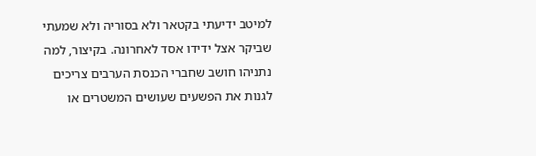למיטב ידיעתי בקטאר ולא בסוריה ולא שמעתי שביקר אצל ידידו אסד לאחרונה. בקיצור, למה נתניהו חושב שחברי הכנסת הערבים צריכים לגנות את הפשעים שעושים המשטרים או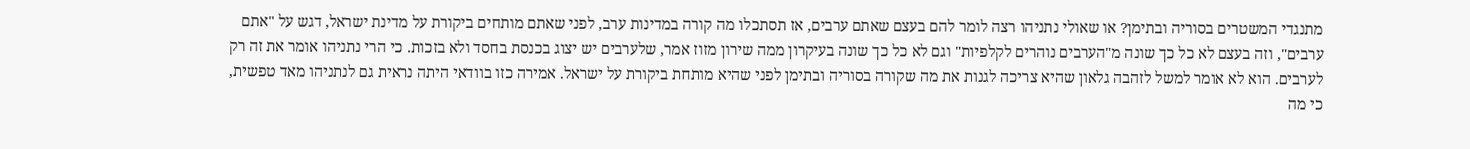מתנגדי המשטרים בסוריה ובתימן? או שאולי נתניהו רצה לומר להם בעצם שאתם ערבים, אז תסתכלו מה קורה במדינות ערב, לפני שאתם מותחים ביקורת על מדינת ישראל, דגש על "אתם ערבים", וזה בעצם לא כל כך שונה מ"הערבים נוהרים לקלפיות" וגם לא כל כך שונה בעיקרון ממה שירון מזוז אמר, שלערבים יש יצוג בכנסת בחסד ולא בזכות. כי הרי נתניהו אומר את זה רק לערבים. הוא לא אומר למשל לזהבה גלאון שהיא צריכה לגנות את מה שקורה בסוריה ובתימן לפני שהיא מותחת ביקורת על ישראל. אמירה כזו בוודאי היתה נראית גם לנתניהו מאד טפשית, כי מה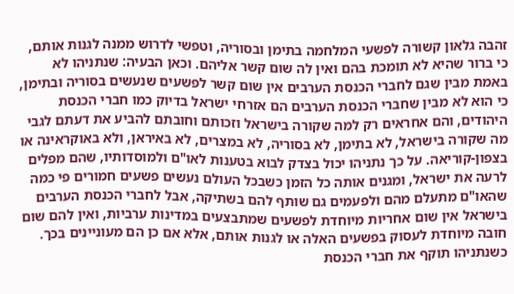זהבה גלאון קשורה לפשעי המלחמה בתימן ובסוריה, וטפשי לדרוש ממנה לגנות אותם, כי ברור שהיא לא תומכת בהם ואין לה שום קשר אליהם. וכאן הבעיה: שנתניהו לא באמת מבין שגם לחברי הכנסת הערבים אין שום קשר לפשעים שנעשים בסוריה ובתימן, כי הוא לא מבין שחברי הכנסת הערבים הם אזרחי ישראל בדיוק כמו חברי הכנסת היהודים, והם אחראים רק למה שקורה בישראל וזכותם וחובתם להביע את דעתם לגבי מה שקורה בישראל, לא בתימן, לא בסוריה, לא במצרים, לא באיראן, ולא באוקראינה או בצפון-קוריאה. על כך נתניהו יכול בצדק לבוא בטענות לאו"ם ולמוסדותיו, שהם מפלים לרעה את ישראל, ומגנים אותה כל הזמן כשבכל העולם נעשים פשעים חמורים פי כמה שהאו"ם מתעלם מהם ולפעמים גם שותף להם בשתיקה, אבל לחברי הכנסת הערבים בישראל אין שום אחריות מיוחדת לפשעים שמתבצעים במדינות ערביות, ואין להם שום חובה מיוחדת לעסוק בפשעים האלה או לגנות אותם, אלא אם כן הם מעוניינים בכך. כשנתניהו תוקף את חברי הכנסת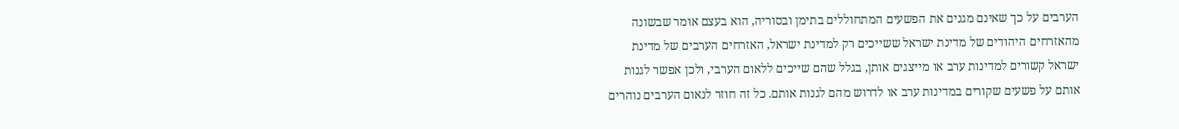הערבים על כך שאינם מגנים את הפשעים המתחוללים בתימן ובסוריה, הוא בעצם אומר שבשונה מהאזרחים היהודים של מדינת ישראל ששייכים רק למדינת ישראל, האזרחים הערבים של מדינת ישראל קשורים למדינות ערב או מייצגים אותן, בגלל שהם שייכים ללאום הערבי, ולכן אפשר לגנות אותם על פשעים שקורים במדינות ערב או לדרוש מהם לגנות אותם. כל זה חוזר לנאום הערבים נוהרים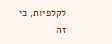לקלפיות, כי זה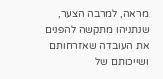מראה, למרבה הצער, שנתניהו מתקשה להפנים את העובדה שאזרחותם ושייכותם של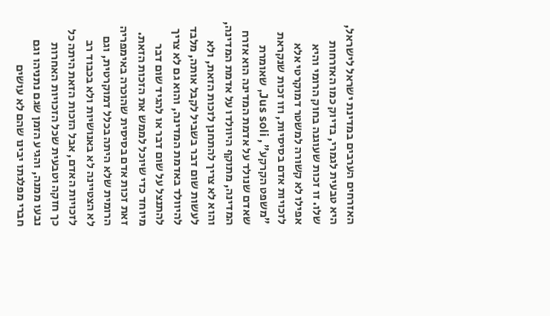האזרחים הערבים במדינת ישראל לישראל, היא טבעית לגמרי, בדיוק כמו האזרחות שלו. זו זכות שעוגנה בחוק הרומי והיא אפילו לא קשורה למשטר דמוקרטי אלא לזכויות אדם בסיסיות, וזו זכות שנקראת "משפט הקרקע", Jus soli, שאומרת שאדם שנולד על אדמת המדינה הוא אזרח המדינה, מתוקף היוולדו על אדמת המדינה, והוא לא צריך להתחנן לזכות הזאת, ולא לעשות שום דבר בשביל לקבל אותה, מלבד להיוולד באדמת המדינה, והוא גם לא צריך להתנצל על שום דבר או להגיד שום דבר מיוחד כדי שיוכל לממש את הזכות הזאת. זאת זכות אדם בסיסית שהוכרה באימפריה הרומית שלא היתה בכלל דמוקרטית, וגם לא הצטיינה לא באנושיות ולא בכבוד רב לזכויות האדם, אבל הזכות הזאת היתה כל כך חזקה וטבעית שכל הזכויות האחרות נבעו ממנה, והגיע הזמן שגם נתניהו וגם חברי מפלגתו יבינו שהם לא עושים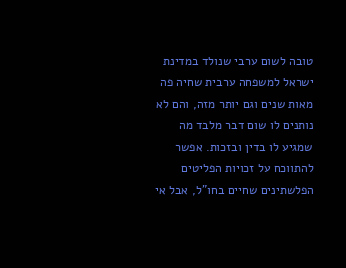טובה לשום ערבי שנולד במדינת ישראל למשפחה ערבית שחיה פה מאות שנים וגם יותר מזה, והם לא נותנים לו שום דבר מלבד מה שמגיע לו בדין ובזכות. אפשר להתווכח על זכויות הפליטים הפלשתינים שחיים בחו"ל, אבל אי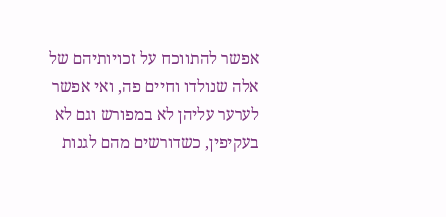אפשר להתווכח על זכויותיהם של אלה שנולדו וחיים פה, ואי אפשר לערער עליהן לא במפורש וגם לא בעקיפין, כשדורשים מהם לגנות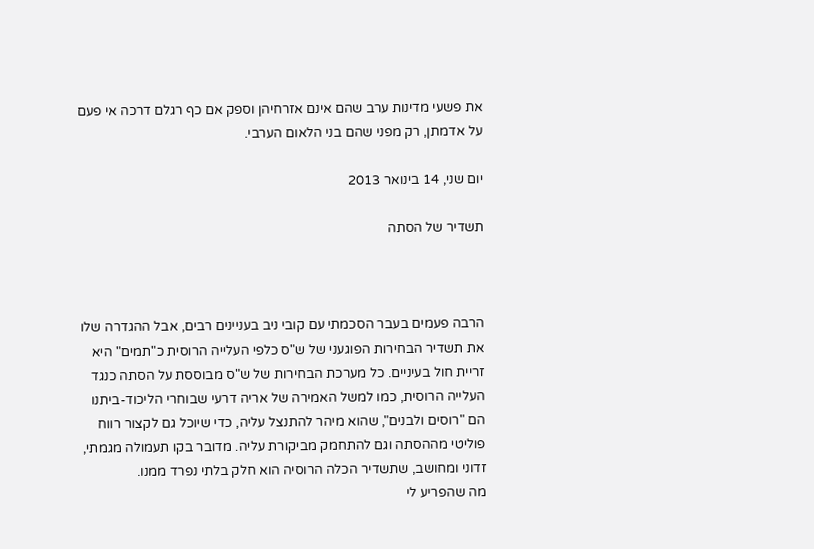את פשעי מדינות ערב שהם אינם אזרחיהן וספק אם כף רגלם דרכה אי פעם על אדמתן, רק מפני שהם בני הלאום הערבי.

יום שני, 14 בינואר 2013

תשדיר של הסתה



הרבה פעמים בעבר הסכמתי עם קובי ניב בעניינים רבים, אבל ההגדרה שלו את תשדיר הבחירות הפוגעני של ש"ס כלפי העלייה הרוסית כ"תמים" היא זריית חול בעיניים. כל מערכת הבחירות של ש"ס מבוססת על הסתה כנגד העלייה הרוסית, כמו למשל האמירה של אריה דרעי שבוחרי הליכוד-ביתנו הם "רוסים ולבנים", שהוא מיהר להתנצל עליה, כדי שיוכל גם לקצור רווח פוליטי מההסתה וגם להתחמק מביקורת עליה. מדובר בקו תעמולה מגמתי, זדוני ומחושב, שתשדיר הכלה הרוסיה הוא חלק בלתי נפרד ממנו.
מה שהפריע לי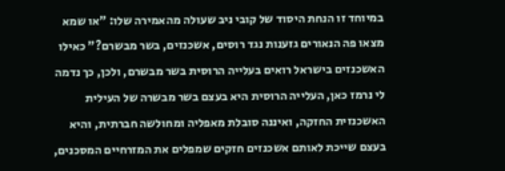במיוחד זו הנחת היסוד של קובי ניב שעולה מהאמירה שלו: "או שמא מצאו פה הנאורים גזענות נגד רוסים, אשכנזים, בשר מבשרם?" כאילו האשכנזים בישראל רואים בעלייה הרוסית בשר מבשרם, ולכן, כך נדמה לי נרמז כאן, העלייה הרוסית היא בעצם בשר מבשרה של העילית האשכנזית החזקה, ואיננה סובלת מאפליה ומחולשה חברתית, והיא בעצם שייכת לאותם אשכנזים חזקים שמפלים את המזרחיים המסכנים,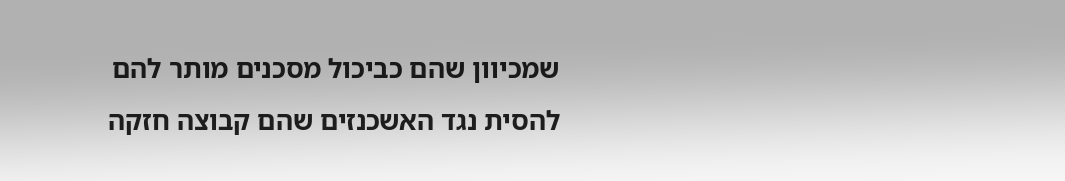שמכיוון שהם כביכול מסכנים מותר להם להסית נגד האשכנזים שהם קבוצה חזקה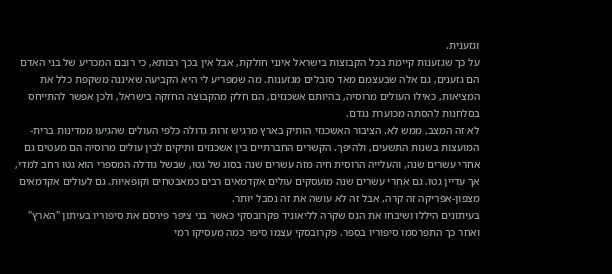וגזענית.
על כך שגזענות קיימת בכל הקבוצות בישראל אינני חולקת, אבל אין בכך רבותא, כי רובם המכריע של בני האדם הם גזענים, גם אלה שבעצמם מאד סובלים מגזענות. מה שמפריע לי היא הקביעה שאיננה משקפת כלל את המציאות, כאילו העולים מרוסיה, בהיותם אשכנזים, הם חלק מהקבוצה החזקה בישראל, ולכן אפשר להתייחס בסלחנות להסתה מכוערת נגדם.
לא זה המצב, ממש לא. הציבור האשכנזי הותיק בארץ מרגיש זרות גדולה כלפי העולים שהגיעו ממדינות ברית-המועצות בשנות התשעים, ולהיפך. הקשרים החברתיים בין אשכנזים ותיקים לבין עולים מרוסיה הם מעטים גם אחרי עשרים שנה, והעלייה הרוסית חיה מזה עשרים שנה בסוג של גטו, שבשל גודלה המספרי הוא גטו רחב למדי, אך עדיין גטו. גם אחרי עשרים שנה מועסקים עולים אקדמאים רבים כמאבטחים וקופאיות. גם לעולים אקדמאים מצפון-אפריקה זה קרה, אבל זה לא עושה את זה נסבל יותר.
בעיתונים היללו ושיבחו את הנס שקרה לליאוניד פקרובסקי כאשר בני ציפר פירסם את סיפוריו בעיתון "הארץ" ואחר כך התפרסמו סיפוריו בספר. פקרובסקי עצמו סיפר כמה מעסיקו רמי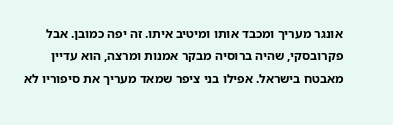אונגר מעריך ומכבד אותו ומיטיב איתו. זה יפה כמובן. אבל פקרובסקי, שהיה ברוסיה מבקר אמנות ומרצה, הוא עדיין מאבטח בישראל. אפילו בני ציפר שמאד מעריך את סיפוריו לא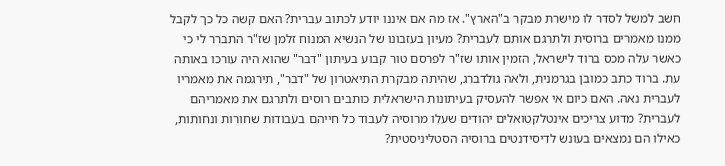חשב למשל לסדר לו מישרת מבקר ב"הארץ". אז מה אם איננו יודע לכתוב עברית? האם קשה כל כך לקבל ממנו מאמרים ברוסית ולתרגם אותם לעברית? מעיון בעזבונו של הנשיא המנוח זלמן שז"ר התברר לי כי כאשר עלה מכס ברוד לישראל, הזמין אותו שז"ר לפרסם טור קבוע בעיתון "דבר" שהוא היה עורכו באותה עת. ברוד כתב כמובן בגרמנית, ולאה גולדברג, שהיתה מבקרת התיאטרון של "דבר", תירגמה את מאמריו לעברית נאה. האם כיום אי אפשר להעסיק בעיתונות הישראלית כותבים רוסים ולתרגם את מאמריהם לעברית? מדוע צריכים אינטלקטואלים יהודים שעלו מרוסיה לעבוד כל חייהם בעבודות שחורות ונחותות, כאילו הם נמצאים בעונש לדיסידנטים ברוסיה הסטליניסטית?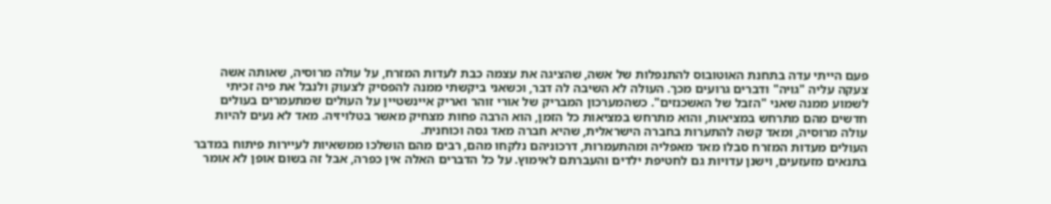פעם הייתי עדה בתחנת האוטובוס להתנפלות של אשה, שהציגה את עצמה כבת לעדות המזרח, על עולה מרוסיה, שאותה אשה צעקה עליה "גויה" ודברים גרועים מכך. העולה לא השיבה לה דבר, וכשאני ביקשתי ממנה להפסיק לצעוק ולנבל את פיה זכיתי לשמוע ממנה שאני "הזבל של האשכנזים". כשהמערכון המבריק של אורי זוהר ואריק איינשטיין על העולים שמתעמרים בעולים חדשים מהם מתרחש במציאות, והוא מתרחש במציאות כל הזמן, הוא הרבה פחות מצחיק מאשר בטלויזיה. מאד לא נעים להיות עולה מרוסיה, ומאד קשה להתערות בחברה הישראלית, שהיא חברה מאד גסה וכוחנית.
העולים מעדות המזרח סבלו מאד מאפליה ומהתעמרות, דרכוניהם נלקחו מהם, רבים מהם הושלכו ממשאיות לעיירות פיתוח במדבר בתנאים מזעזעים, וישנן עדויות גם לחטיפת ילדים והעברתם לאימוץ. על כל הדברים האלה אין כפרה, אבל זה בשום אופן לא אומר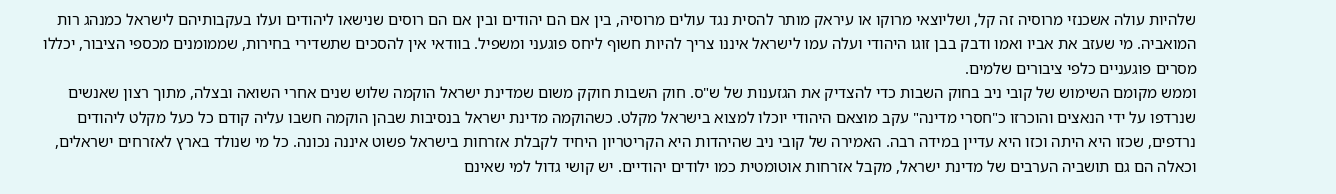שלהיות עולה אשכנזי מרוסיה זה קל, ושליוצאי מרוקו או עיראק מותר להסית נגד עולים מרוסיה, בין אם הם יהודים ובין אם הם רוסים שנישאו ליהודים ועלו בעקבותיהם לישראל כמנהג רות המואביה. מי שעזב את אביו ואמו ודבק בבן זוגו היהודי ועלה עמו לישראל איננו צריך להיות חשוף ליחס פוגעני ומשפיל. בוודאי אין להסכים שתשדירי בחירות, שממומנים מכספי הציבור, יכללו מסרים פוגעניים כלפי ציבורים שלמים.
וממש מקומם השימוש של קובי ניב בחוק השבות כדי להצדיק את הגזענות של ש"ס. חוק השבות חוקק משום שמדינת ישראל הוקמה שלוש שנים אחרי השואה ובצלה, מתוך רצון שאנשים שנרדפו על ידי הנאצים והוכרזו כ"חסרי מדינה" עקב מוצאם היהודי יוכלו למצוא בישראל מקלט. כשהוקמה מדינת ישראל בנסיבות שבהן הוקמה חשבו עליה קודם כל כעל מקלט ליהודים נרדפים, שכזו היא היתה וכזו היא עדיין במידה רבה. האמירה של קובי ניב שהיהדות היא הקריטריון היחיד לקבלת אזרחות בישראל פשוט איננה נכונה. כל מי שנולד בארץ לאזרחים ישראלים, וכאלה הם גם תושביה הערבים של מדינת ישראל, מקבל אזרחות אוטומטית כמו ילודים יהודיים. יש קושי גדול למי שאינם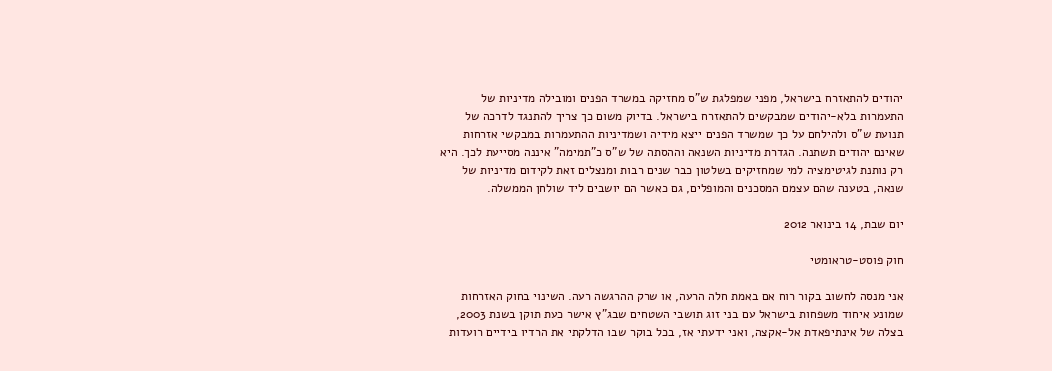יהודים להתאזרח בישראל, מפני שמפלגת ש"ס מחזיקה במשרד הפנים ומובילה מדיניות של התעמרות בלא-יהודים שמבקשים להתאזרח בישראל. בדיוק משום כך צריך להתנגד לדרכה של תנועת ש"ס ולהילחם על כך שמשרד הפנים ייצא מידיה ושמדיניות ההתעמרות במבקשי אזרחות שאינם יהודים תשתנה. הגדרת מדיניות השנאה וההסתה של ש"ס כ"תמימה" איננה מסייעת לכך. היא רק נותנת לגיטימציה למי שמחזיקים בשלטון כבר שנים רבות ומנצלים זאת לקידום מדיניות של שנאה, בטענה שהם עצמם המסכנים והמופלים, גם כאשר הם יושבים ליד שולחן הממשלה.

יום שבת, 14 בינואר 2012

חוק פוסט-טראומטי

אני מנסה לחשוב בקור רוח אם באמת חלה הרעה, או שרק ההרגשה רעה. השינוי בחוק האזרחות שמונע איחוד משפחות בישראל עם בני זוג תושבי השטחים שבג"ץ אישר כעת תוקן בשנת 2003, בצלה של אינתיפאדת אל-אקצה, ואני ידעתי אז, בכל בוקר שבו הדלקתי את הרדיו בידיים רועדות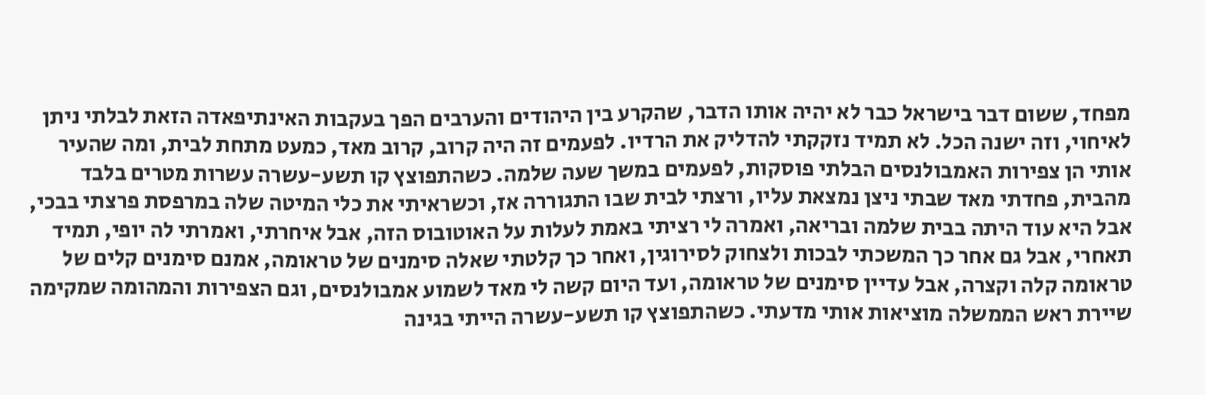מפחד, ששום דבר בישראל כבר לא יהיה אותו הדבר, שהקרע בין היהודים והערבים הפך בעקבות האינתיפאדה הזאת לבלתי ניתן לאיחוי, וזה ישנה הכל. לא תמיד נזקקתי להדליק את הרדיו. לפעמים זה היה קרוב, קרוב מאד, כמעט מתחת לבית, ומה שהעיר אותי הן צפירות האמבולנסים הבלתי פוסקות, לפעמים במשך שעה שלמה. כשהתפוצץ קו תשע-עשרה עשרות מטרים בלבד מהבית, פחדתי מאד שבתי ניצן נמצאת עליו, ורצתי לבית שבו התגוררה אז, וכשראיתי את כלי המיטה שלה במרפסת פרצתי בבכי, אבל היא עוד היתה בבית שלמה ובריאה, ואמרה לי רציתי באמת לעלות על האוטובוס הזה, אבל איחרתי, ואמרתי לה יופי, תמיד תאחרי, אבל גם אחר כך המשכתי לבכות ולצחוק לסירוגין, ואחר כך קלטתי שאלה סימנים של טראומה, אמנם סימנים קלים של טראומה קלה וקצרה, אבל עדיין סימנים של טראומה, ועד היום קשה לי מאד לשמוע אמבולנסים, וגם הצפירות והמהומה שמקימה שיירת ראש הממשלה מוציאות אותי מדעתי. כשהתפוצץ קו תשע-עשרה הייתי בגינה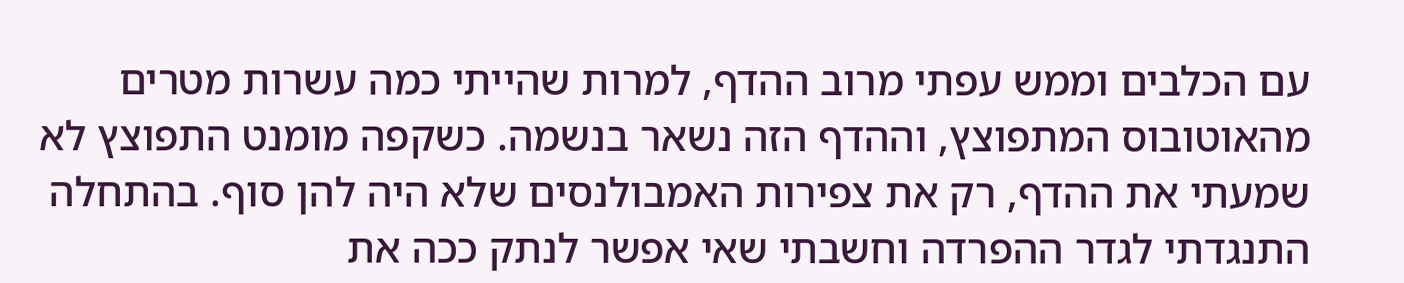עם הכלבים וממש עפתי מרוב ההדף, למרות שהייתי כמה עשרות מטרים מהאוטובוס המתפוצץ, וההדף הזה נשאר בנשמה. כשקפה מומנט התפוצץ לא שמעתי את ההדף, רק את צפירות האמבולנסים שלא היה להן סוף. בהתחלה התנגדתי לגדר ההפרדה וחשבתי שאי אפשר לנתק ככה את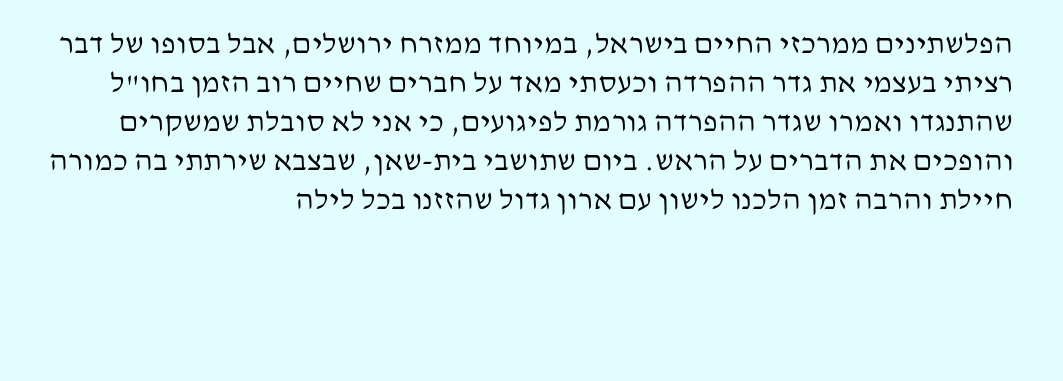הפלשתינים ממרכזי החיים בישראל, במיוחד ממזרח ירושלים, אבל בסופו של דבר רציתי בעצמי את גדר ההפרדה וכעסתי מאד על חברים שחיים רוב הזמן בחו"ל שהתנגדו ואמרו שגדר ההפרדה גורמת לפיגועים, כי אני לא סובלת שמשקרים והופכים את הדברים על הראש. ביום שתושבי בית-שאן, שבצבא שירתתי בה כמורה חיילת והרבה זמן הלכנו לישון עם ארון גדול שהזזנו בכל לילה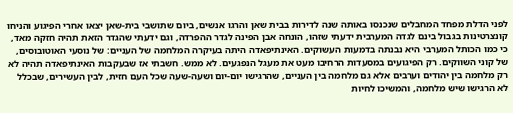לפני הדלת מפחד המחבלים שנכנסו באותה שנה לדירות בבית שאן והרגו אנשים, ביום שתושבי בית-שאן יצאו אחרי הפיגוע והניחו קונצרטינות בגבול בינם לגדה המערבית ידעתי שזהו, הונחה אבן הפינה לגדר ההפרדה, וגם ידעתי שהגדר הזאת תהיה חזקה מאד, כי כמו הכותל המערבי היא נבנתה בדמעות העשוקים. האינתיפאדה היתה בעיקרה המלחמה של העניים: של נוסעי האוטובוסים, של קוני השווקים. רק הפיגועים במסעדות הרחיבו מעט את מעגל הנפגעים. לא ממש. חשבתי אז שבעקבות האינתיפאדה תהיה לא רק מלחמה בין יהודים וערבים אלא גם מלחמה בין העניים, שהרגישו יום-יום ושעה-שעה שכל העם חזית, לבין העשירים, שבכלל לא הרגישו שיש מלחמה, והמשיכו לחיות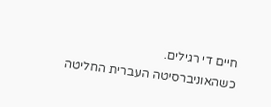חיים די רגילים.
כשהאוניברסיטה העברית החליטה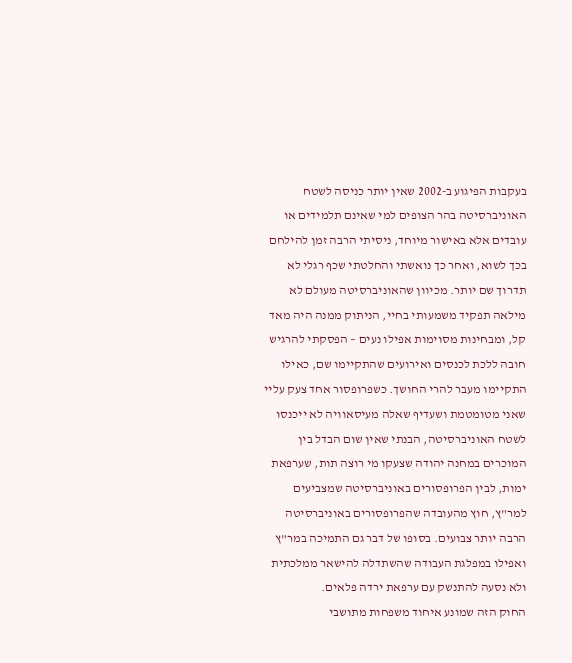בעקבות הפיגוע ב-2002 שאין יותר כניסה לשטח האוניברסיטה בהר הצופים למי שאינם תלמידים או עובדים אלא באישור מיוחד, ניסיתי הרבה זמן להילחם בכך לשוא, ואחר כך נואשתי והחלטתי שכף רגלי לא תדרוך שם יותר. מכיוון שהאוניברסיטה מעולם לא מילאה תפקיד משמעותי בחיי, הניתוק ממנה היה מאד קל, ומבחינות מסוימות אפילו נעים – הפסקתי להרגיש חובה ללכת לכנסים ואירועים שהתקיימו שם, כאילו התקיימו מעבר להרי החושך. כשפרופסור אחד צעק עליי שאני מטומטמת ושעדיף שאלה מעיסאוויה לא ייכנסו לשטח האוניברסיטה, הבנתי שאין שום הבדל בין המוכרים במחנה יהודה שצעקו מי רוצה תות, שערפאת ימות, לבין הפרופסורים באוניברסיטה שמצביעים למר"ץ, חוץ מהעובדה שהפרופסורים באוניברסיטה הרבה יותר צבועים. בסופו של דבר גם התמיכה במר"ץ ואפילו במפלגת העבודה שהשתדלה להישאר ממלכתית ולא נסעה להתנשק עם ערפאת ירדה פלאים.
החוק הזה שמונע איחוד משפחות מתושבי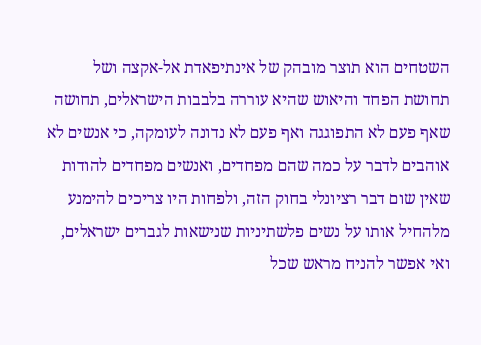השטחים הוא תוצר מובהק של אינתיפאדת אל-אקצה ושל תחושת הפחד והיאוש שהיא עוררה בלבבות הישראלים, תחושה שאף פעם לא התפוגגה ואף פעם לא נדונה לעומקה, כי אנשים לא אוהבים לדבר על כמה שהם מפחדים, ואנשים מפחדים להודות שאין שום דבר רציונלי בחוק הזה, ולפחות היו צריכים להימנע מלהחיל אותו על נשים פלשתיניות שנישאות לגברים ישראלים, ואי אפשר להניח מראש שכל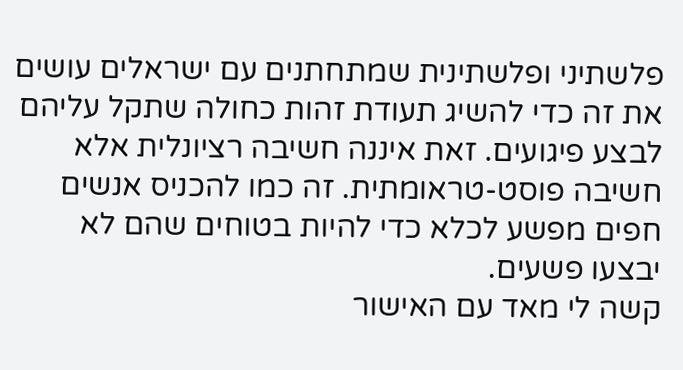פלשתיני ופלשתינית שמתחתנים עם ישראלים עושים את זה כדי להשיג תעודת זהות כחולה שתקל עליהם לבצע פיגועים. זאת איננה חשיבה רציונלית אלא חשיבה פוסט-טראומתית. זה כמו להכניס אנשים חפים מפשע לכלא כדי להיות בטוחים שהם לא יבצעו פשעים.
קשה לי מאד עם האישור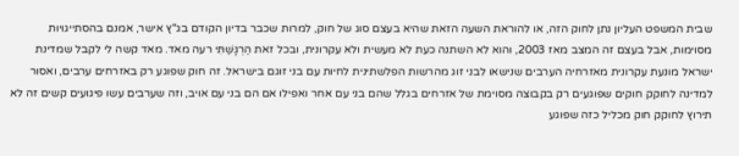שבית המשפט העליון נתן לחוק הזה, או להוראת השעה הזאת שהיא בעצם סוג של חוק, למרות שכבר בדיון הקודם בג"ץ אישר, אמנם בהסתייגויות מסוימות, אבל בעצם זה המצב מאז 2003, והוא לא השתנה כעת לא מעשית ולא עקרונית, ובכל זאת הַרְגָּשַׁתִּי רעה מאד. מאד קשה לי לקבל שמדינת ישראל מונעת עקרונית מאזרחיה הערבים שנישאו לבני זוג מהרשות הפלשתינית לחיות עם בני זוגם בישראל. זה חוק שפוגע רק באזרחים ערבים, ואסור למדינה לחוקק חוקים שפוגעים רק בקבוצה מסוימת של אזרחים בגלל שהם בני עם אחר ואפילו אם הם בני עם אויב, וזה שערבים עשו פיגועים קשים זה לא תירוץ לחוקק חוק מכליל כזה שפוגע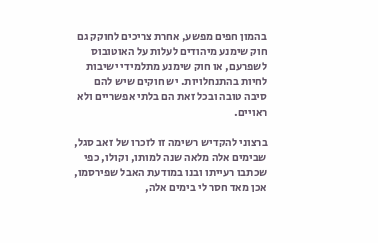בהמון חפים מפשע, אחרת צריכים לחוקק גם חוק שימנע מיהודים לעלות על האוטובוס לשפרעם, או חוק שימנע מתלמידי ישיבות לחיות בהתנחלויות. יש חוקים שיש להם סיבה טובה ובכל זאת הם בלתי אפשריים ולא ראויים.

ברצוני להקדיש רשימה זו לזכרו של זאב סגל, שבימים אלה מלאה שנה למותו, וקולו, כפי שכתבו רעייתו ובנו במודעת האבל שפירסמו, אכן מאד חסר לי בימים אלה,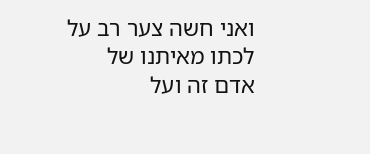ואני חשה צער רב על לכתו מאיתנו של אדם זה ועל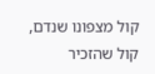קול מצפונו שנדם, קול שהזכיר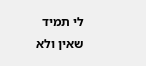לי תמיד שאין ולא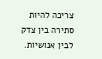צריכה להיות סתירה בין צדק לבין אנושיות.